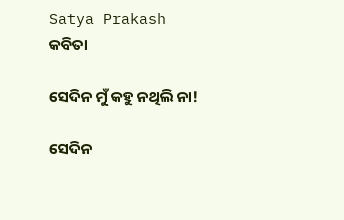Satya Prakash
କବିତା

ସେଦିନ ମୁଁ କହୁ ନଥିଲି ନା!

ସେଦିନ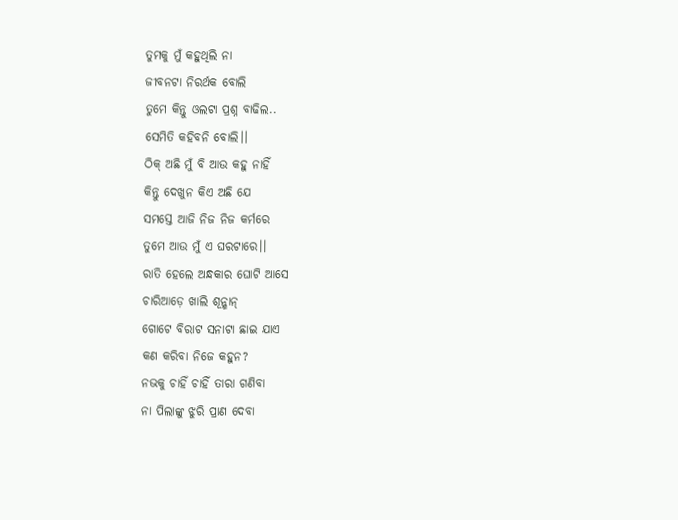ତୁମକୁ ମୁଁ କହୁଥିଲି ନା
ଜୀବନଟା ନିରର୍ଥକ ବୋଲି
ତୁମେ କିନ୍ତୁ ଓଲଟା ପ୍ରଶ୍ନ ବାଢିଲ..
ସେମିତି କହିବନି ବୋଲି।।
ଠିକ୍ ଅଛି ମୁଁ ବି ଆଉ କହୁ ନାହିଁ
କିନ୍ତୁ ଦେଖୁନ କିଏ ଅଛି ଯେ
ସମସ୍ତେ ଆଜି ନିଜ ନିଜ କର୍ମରେ
ତୁମେ ଆଉ ମୁଁ ଏ ଘରଟାରେ।।
ରାତି ହେଲେ ଅନ୍ଧକାର ଘୋଟି ଆସେ
ଚାରିଆଡ଼େ ଖାଲି ଶୂନ୍ଶାନ୍
ଗୋଟେ ବିରାଟ ସନାଟା ଛାଇ ଯାଏ
କଣ କରିବା ନିଜେ କହୁନ?
ନଭକୁ ଚାହିଁ ଚାହିଁ ତାରା ଗଣିବା
ନା ପିଲାଙ୍କୁ ଝୁରି ପ୍ରାଣ ଦେବା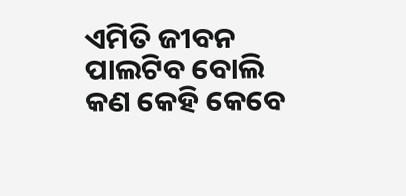ଏମିତି ଜୀବନ ପାଲଟିବ ବୋଲି
କଣ କେହି କେବେ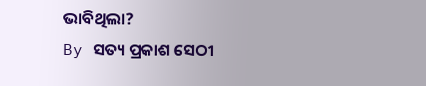ଭାବିଥିଲା?
By ସତ୍ୟ ପ୍ରକାଶ ସେଠୀ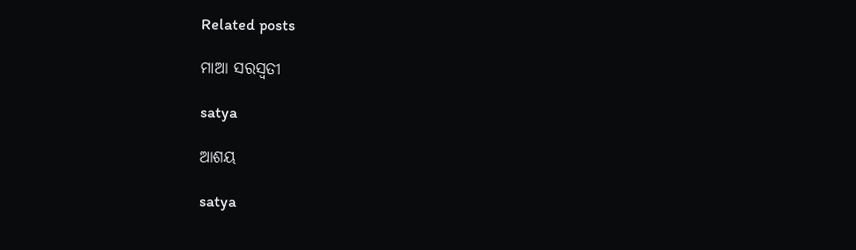Related posts

ମାଆ ସରସ୍ଵତୀ

satya

ଆଶୟ

satya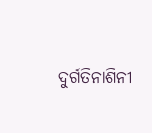ଦୁର୍ଗତିନାଶିନୀ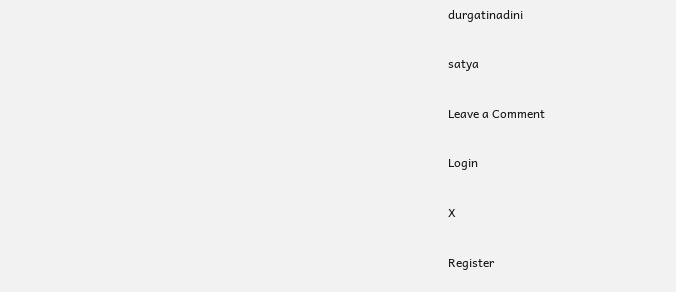durgatinadini

satya

Leave a Comment

Login

X

Register